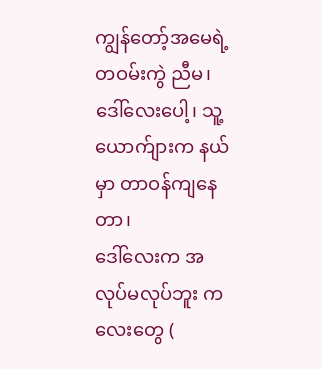ကျွန်တော့်အမေရဲ့ တဝမ်းကွဲ ညီမ၊ ဒေါ်လေးပေါ့၊ သူ့ယောက်ျားက နယ်မှာ တာဝန်ကျနေတာ၊
ဒေါ်လေးက အလုပ်မလုပ်ဘူး ကလေးတွေ (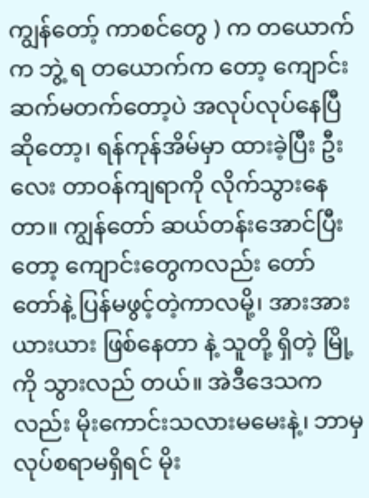ကျွန်တော့် ကာစင်တွေ ) က တယောက်က ဘွဲ့ ရ တယောက်က တော့ ကျောင်းဆက်မတက်တော့ပဲ အလုပ်လုပ်နေပြီ ဆိုတော့၊ ရန်ကုန်အိမ်မှာ ထားခဲ့ပြီး ဦးလေး တာဝန်ကျရာကို လိုက်သွားနေတာ။ ကျွန်တော် ဆယ်တန်းအောင်ပြီး တော့ ကျောင်းတွေကလည်း တော်တော်နဲ့ ပြန်မဖွင့်တဲ့ကာလမို့၊ အားအားယားယား ဖြစ်နေတာ နဲ့ သူတို့ ရှိတဲ့ မြို့ကို သွားလည် တယ်။ အဲဒီဒေသက လည်း မိုးကောင်းသလားမမေးနဲ့၊ ဘာမှ လုပ်စရာမရှိရင် မိုး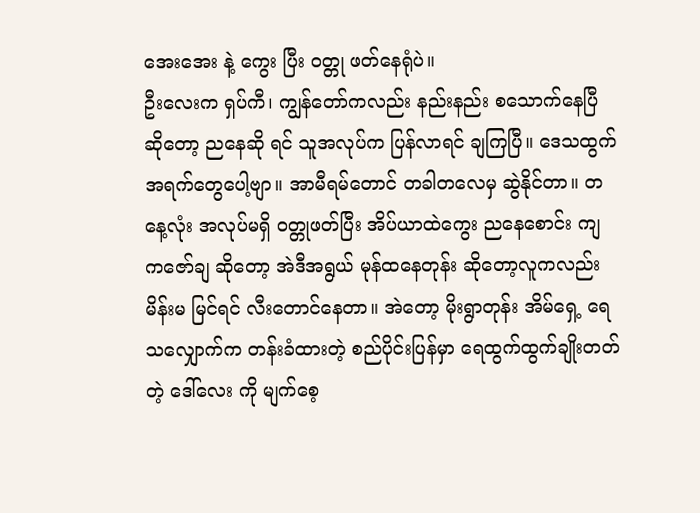အေးအေး နဲ့ ကွေး ပြီး ဝတ္တု ဖတ်နေရုံပဲ။
ဦးလေးက ရှပ်ကီ၊ ကျွန်တော်ကလည်း နည်းနည်း စသောက်နေပြီ ဆိုတော့ ညနေဆို ရင် သူအလုပ်က ပြန်လာရင် ချကြပြီ။ ဒေသထွက် အရက်တွေပေါ့ဗျာ။ အာမီရမ်တောင် တခါတလေမှ ဆွဲနိုင်တာ။ တနေ့လုံး အလုပ်မရှိ ဝတ္တုဖတ်ပြီး အိပ်ယာထဲကွေး ညနေစောင်း ကျ ကဇော်ချ ဆိုတော့ အဲဒီအရွယ် မုန်ထနေတုန်း ဆိုတော့လူကလည်း မိန်းမ မြင်ရင် လီးတောင်နေတာ။ အဲတော့ မိုးရွာတုန်း အိမ်ရှေ့ ရေသလျှောက်က တန်းခံထားတဲ့ စည်ပိုင်းပြန်မှာ ရေထွက်ထွက်ချိုးတတ်တဲ့ ဒေါ်လေး ကို မျက်စေ့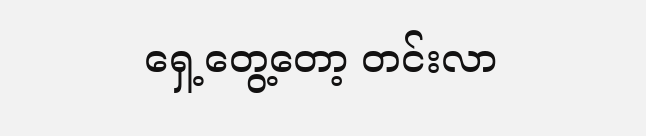ရှေ့တွေ့တော့ တင်းလာ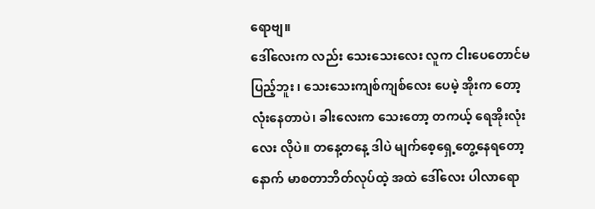ရောဗျ။
ဒေါ်လေးက လည်း သေးသေးလေး လူက ငါးပေတောင်မပြည့်ဘူး ၊ သေးသေးကျစ်ကျစ်လေး ပေမဲ့ အိုးက တော့ လုံးနေတာပဲ၊ ခါးလေးက သေးတော့ တကယ့် ရေအိုးလုံးလေး လိုပဲ။ တနေ့တနေ့ ဒါပဲ မျက်စေ့ရှေ့တွေ့နေရတော့ နောက် မာစတာဘိတ်လုပ်ထဲ့ အထဲ ဒေါ်လေး ပါလာရော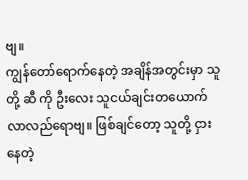ဗျ။
ကျွန်တော်ရောက်နေတဲ့ အချိန်အတွင်းမှာ သူတို့ ဆီ ကို ဦးလေး သူငယ်ချင်းတယောက် လာလည်ရောဗျ။ ဖြစ်ချင်တော့ သူတို့ ငှားနေတဲ့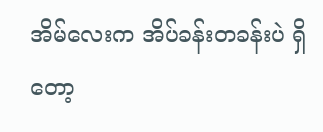အိမ်လေးက အိပ်ခန်းတခန်းပဲ ရှိတော့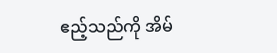ဧည့်သည်ကို အိမ်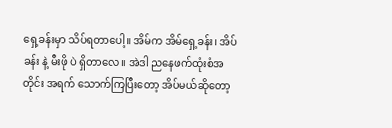ရှေ့ခန်းမှာ သိပ်ရတာပေါ့။ အိမ်က အိမ်ရှေ့ခန်း၊ အိပ်ခန်း နဲ့ မီးဖို ပဲ ရှိတာလေ။ အဲဒါ ညနေဖက်ထုံးစံအတိုင်း အရက် သောက်ကြပြီးတော့ အိပ်မယ်ဆိုတော့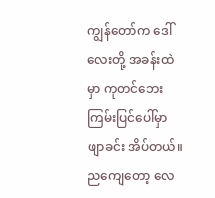ကျွန်တော်က ဒေါ်လေးတို့ အခန်းထဲမှာ ကုတင်ဘေး ကြမ်းပြင်ပေါ်မှာ ဖျာခင်း အိပ်တယ်။ ညကျေတော့ လေ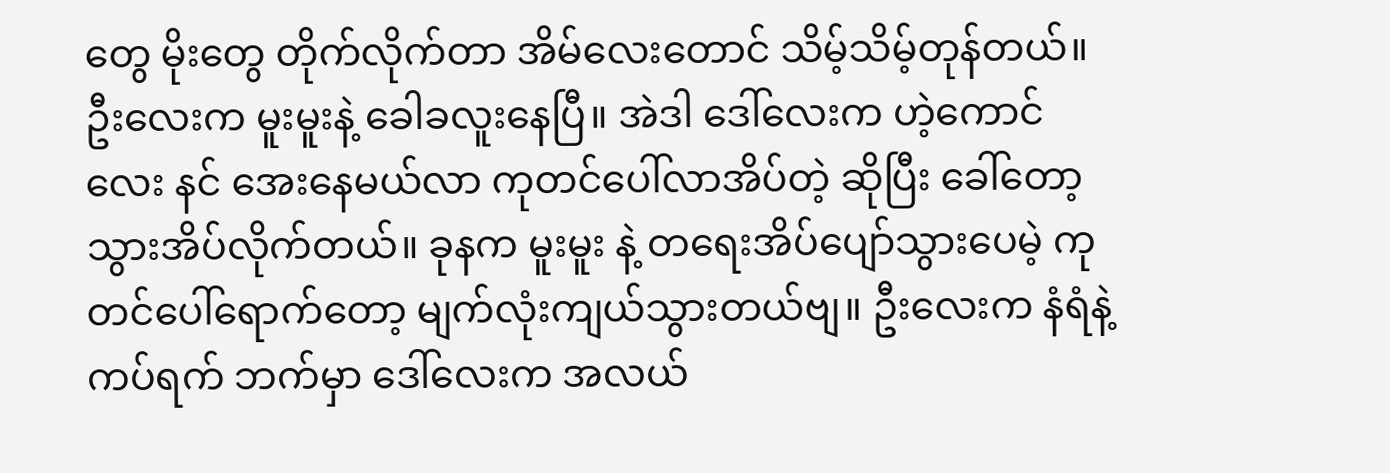တွေ မိုးတွေ တိုက်လိုက်တာ အိမ်လေးတောင် သိမ့်သိမ့်တုန်တယ်။ ဦးလေးက မူးမူးနဲ့ ခေါခလူးနေပြီ။ အဲဒါ ဒေါ်လေးက ဟဲ့ကောင်လေး နင် အေးနေမယ်လာ ကုတင်ပေါ်လာအိပ်တဲ့ ဆိုပြီး ခေါ်တော့ သွားအိပ်လိုက်တယ်။ ခုနက မူးမူး နဲ့ တရေးအိပ်ပျော်သွားပေမဲ့ ကုတင်ပေါ်ရောက်တော့ မျက်လုံးကျယ်သွားတယ်ဗျ။ ဦးလေးက နံရံနဲ့ ကပ်ရက် ဘက်မှာ ဒေါ်လေးက အလယ်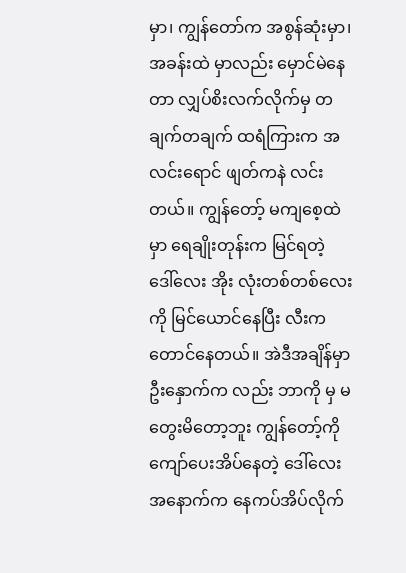မှာ၊ ကျွန်တော်က အစွန်ဆုံးမှာ၊ အခန်းထဲ မှာလည်း မှောင်မဲနေတာ လျှပ်စိးလက်လိုက်မှ တချက်တချက် ထရံကြားက အလင်းရောင် ဖျတ်ကနဲ လင်းတယ်။ ကျွန်တော့် မကျစေ့ထဲမှာ ရေချိုးတုန်းက မြင်ရတဲ့ ဒေါ်လေး အိုး လုံးတစ်တစ်လေးကို မြင်ယောင်နေပြီး လီးက တောင်နေတယ်။ အဲဒီအချိန်မှာ ဦးနှောက်က လည်း ဘာကို မှ မတွေးမိတော့ဘူး ကျွန်တော့်ကို ကျော်ပေးအိပ်နေတဲ့ ဒေါ်လေး အနောက်က နေကပ်အိပ်လိုက်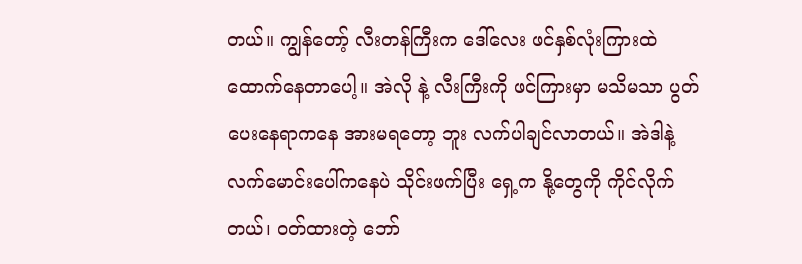တယ်။ ကျွန်တော့် လီးတန်ကြီးက ဒေါ်လေး ဖင်နှစ်လုံးကြားထဲ ထောက်နေတာပေါ့။ အဲလို နဲ့ လီးကြီးကို ဖင်ကြားမှာ မသိမသာ ပွတ်ပေးနေရာကနေ အားမရတော့ ဘူး လက်ပါချင်လာတယ်။ အဲဒါနဲ့ လက်မောင်းပေါ်ကနေပဲ သိုင်းဖက်ပြီး ရှေ့က နို့တွေကို ကိုင်လိုက်တယ်၊ ဝတ်ထားတဲ့ ဘော်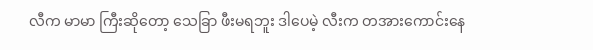လီက မာမာ ကြီးဆိုတော့ သေခြာ ဖီးမရဘူး ဒါပေမဲ့ လီးက တအားကောင်းနေ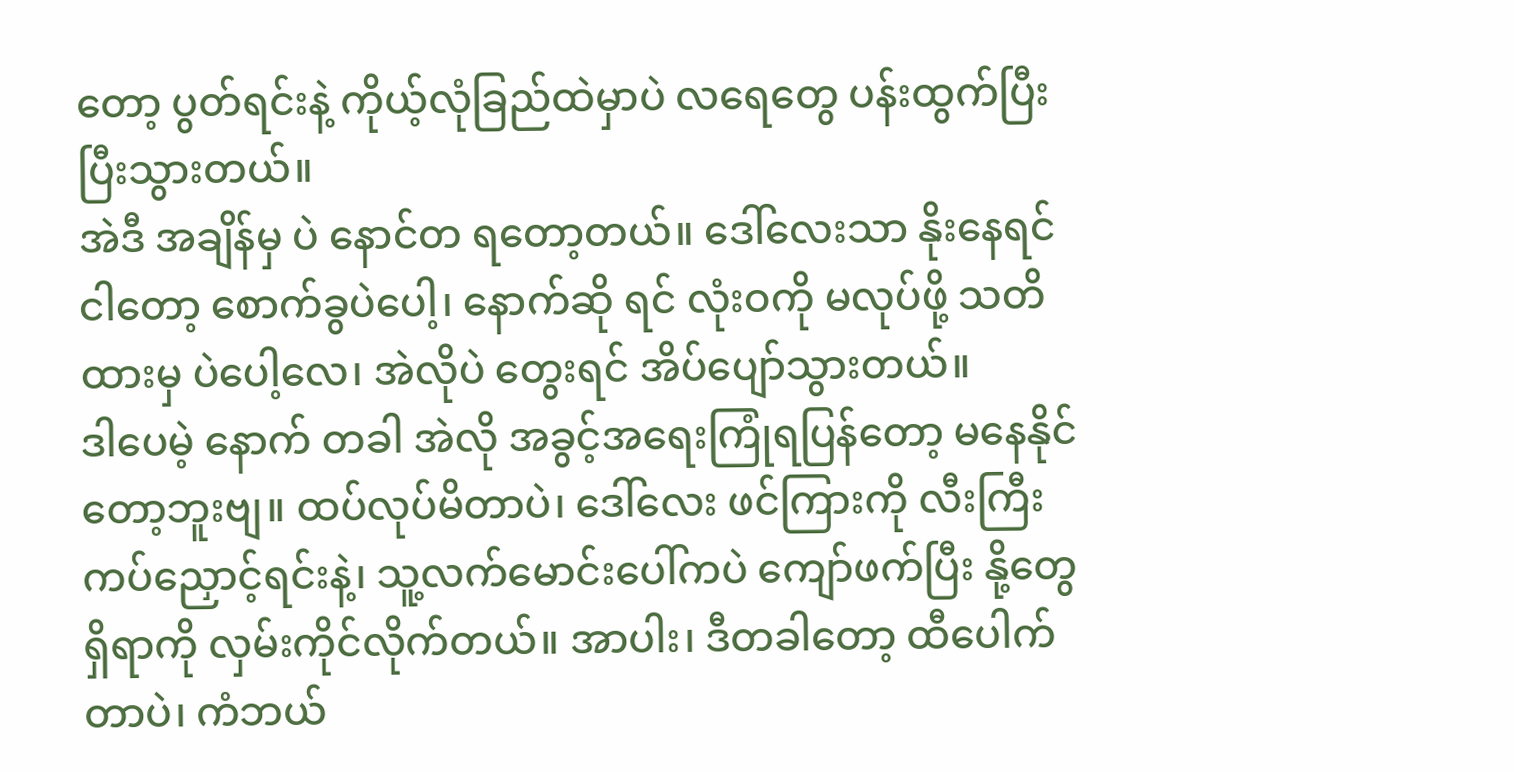တော့ ပွတ်ရင်းနဲ့ ကိုယ့်လုံခြည်ထဲမှာပဲ လရေတွေ ပန်းထွက်ပြီး ပြီးသွားတယ်။
အဲဒီ အချိန်မှ ပဲ နောင်တ ရတော့တယ်။ ဒေါ်လေးသာ နိုးနေရင် ငါတော့ စောက်ခွပဲပေါ့၊ နောက်ဆို ရင် လုံးဝကို မလုပ်ဖို့ သတိထားမှ ပဲပေါ့လေ၊ အဲလိုပဲ တွေးရင် အိပ်ပျော်သွားတယ်။
ဒါပေမဲ့ နောက် တခါ အဲလို အခွင့်အရေးကြုံရပြန်တော့ မနေနိုင်တော့ဘူးဗျ။ ထပ်လုပ်မိတာပဲ၊ ဒေါ်လေး ဖင်ကြားကို လီးကြီး ကပ်ညှောင့်ရင်းနဲ့၊ သူ့လက်မောင်းပေါ်ကပဲ ကျော်ဖက်ပြီး နို့တွေ ရှိရာကို လှမ်းကိုင်လိုက်တယ်။ အာပါး၊ ဒီတခါတော့ ထီပေါက်တာပဲ၊ ကံဘယ်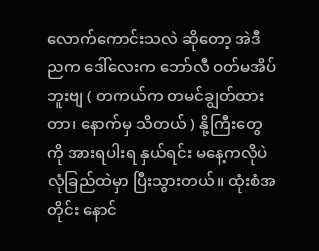လောက်ကောင်းသလဲ ဆိုတော့ အဲဒီညက ဒေါ်လေးက ဘော်လီ ဝတ်မအိပ်ဘူးဗျ ( တကယ်က တမင်ချွတ်ထားတာ၊ နောက်မှ သိတယ် ) နို့ကြီးတွေကို အားရပါးရ နှယ်ရင်း မနေ့ကလိုပဲ လုံခြည်ထဲမှာ ပြီးသွားတယ်။ ထုံးစံအတိုင်း နောင်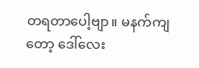တရတာပေါ့ဗျာ။ မနက်ကျတော့ ဒေါ်လေး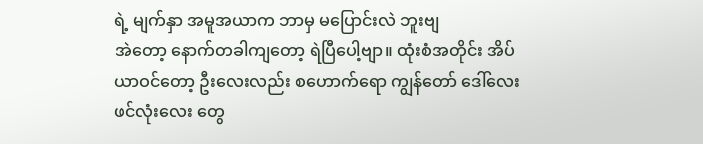ရဲ့ မျက်နှာ အမူအယာက ဘာမှ မပြောင်းလဲ ဘူးဗျ
အဲတော့ နောက်တခါကျတော့ ရဲပြီပေါ့ဗျာ။ ထုံးစံအတိုင်း အိပ်ယာဝင်တော့ ဦးလေးလည်း စဟောက်ရော ကျွန်တော် ဒေါ်လေး ဖင်လုံးလေး တွေ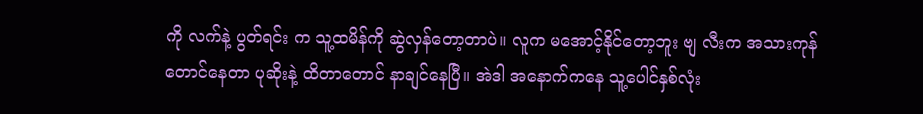ကို လက်နဲ့ ပွတ်ရင်း က သူ့ထမိန်ကို ဆွဲလှန်တော့တာပဲ။ လူက မအောင့်နိုင်တော့ဘူး ဗျ လီးက အသားကုန်တောင်နေတာ ပုဆိုးနဲ့ ထိတာတောင် နာချင်နေပြီ။ အဲဒါ အနောက်ကနေ သူ့ပေါင်နှစ်လုံး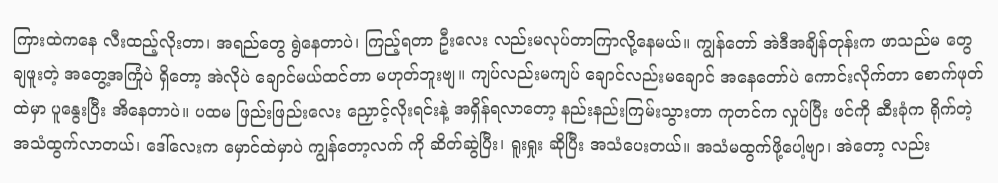ကြားထဲကနေ လီးထည့်လိုးတာ၊ အရည်တွေ ရွဲနေတာပဲ၊ ကြည့်ရတာ ဦးလေး လည်းမလုပ်တာကြာလို့နေမယ်။ ကျွန်တော် အဲဒီအချိန်တုန်းက ဖာသည်မ တွေ ချဖူးတဲ့ အတွေ့အကြုံပဲ ရှိတော့ အဲလိုပဲ ချောင်မယ်ထင်တာ မဟုတ်ဘူးဗျ။ ကျပ်လည်းမကျပ် ချောင်လည်းမချောင် အနေတော်ပဲ ကောင်းလိုက်တာ စောက်ဖုတ်ထဲမှာ ပူနွေးပြီး အိနေတာပဲ။ ပထမ ဖြည်းဖြည်းလေး ညှောင့်လိုးရင်းနဲ့ အရှိန်ရလာတော့ နည်းနည်းကြမ်းသွားတာ ကုတင်က လှုပ်ပြီး ဖင်ကို ဆီးခုံက ရိုက်တဲ့ အသံထွက်လာတယ်၊ ဒေါ်လေးက မှောင်ထဲမှာပဲ ကျွန်တော့လက် ကို ဆိတ်ဆွဲပြီး၊ ရူးရှုး ဆိုပြီး အသံပေးတယ်။ အသံမထွက်ဖို့ပေါ့ဗျာ၊ အဲတော့ လည်း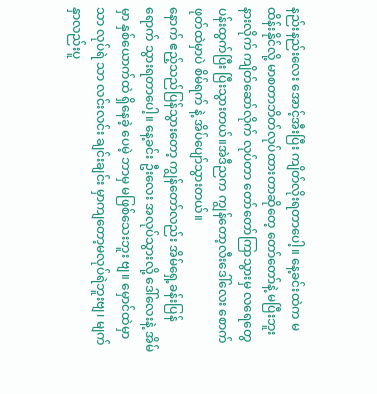နည်းနည်းလေး အောင့်အီးပြီး ကျိတ်လိုးရတာပေါ့။ နေ့ခင်းထဲက မထိန်းနိုင်လို့ မာစတာဘိတ်လုပ်ထားတာဆိုတေ့ တော်တော်နဲ့ မပြီးဘူး နားလိုက် ကျိတ်ဆော်လိုက် လုပ်တာ တော်တော်ကြာသွားမှ လရေတွေ ပန်းထွက်ပြီး ပြီးသွားတယ်။အဲဒီညက ကျွန်တော့လီးဒေါ်လေး စောက်ဖုတ်ထဲမှာပဲ စိမ်ရက် နဲ့ အိပ်ပျော်သွားတယ်။
နောက် ဧည့်သည်ပြန်သွားတော့ ကျွန်တော်လည်း အိမ်ရှေ့ခန်းပြန်ရောက် သွားရတာပေါ့။ နေ့ခင်း ဦးလေး အလုပ်သွားလို့ ဒေါ်လေးနဲ့ အိမ်မှာ နှစ်ယောက်ထဲ ရှိနေခဲ့ ပေမဲ့ ဘာမှ မဖြစ်သေးဘူး ဗျ။ မှောင်ထဲမှာသာ လုပ်ရဲ သာ လင်းလင်း ချင်းချင်း မှာကျတော့မလုပ်ရဲဘူးဗျ၊ မျက်နှာလည်းပူ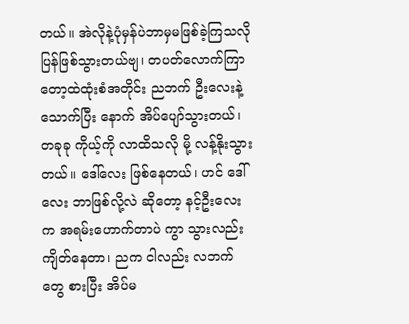တယ်။ အဲလိုနဲ့ပုံမှန်ပဲဘာမှမဖြစ်ခဲ့ကြသလိုပြန်ဖြစ်သွားတယ်ဗျ၊ တပတ်လောက်ကြာတော့ထဲထုံးစံအတိုင်း ညဘက် ဦးလေးနဲ့ သောက်ပြီး နောက် အိပ်ပျော်သွားတယ်၊ တခုခု ကိုယ့်ကို လာထိသလို မို့ လန့်နိုးသွားတယ်။ ဒေါ်လေး ဖြစ်နေတယ်၊ ဟင် ဒေါ်လေး ဘာဖြစ်လို့လဲ ဆိုတော့ နင့်ဦးလေး က အရမ်းဟောက်တာပဲ ကွာ သွားလည်း ကျိတ်နေတာ၊ ညက ငါလည်း လဘက် တွေ စားပြီး အိပ်မ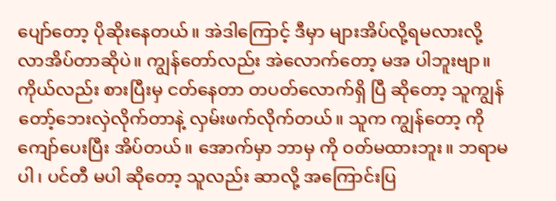ပျော်တော့ ပိုဆိုးနေတယ်။ အဲဒါကြောင့် ဒီမှာ များအိပ်လို့ရမလားလို့ လာအိပ်တာဆိုပဲ။ ကျွန်တော်လည်း အဲလောက်တော့ မအ ပါဘူးဗျာ။ ကိုယ်လည်း စားပြီးမှ ငတ်နေတာ တပတ်လောက်ရှိ ပြီ ဆိုတော့ သူကျွန်တော့်ဘေးလှဲလိုက်တာနဲ့ လှမ်းဖက်လိုက်တယ်။ သူက ကျွန်တော့ ကို ကျော်ပေးပြီး အိပ်တယ်။ အောက်မှာ ဘာမှ ကို ဝတ်မထားဘူး။ ဘရာမပါ၊ ပင်တီ မပါ ဆိုတော့ သူလည်း ဆာလို့ အကြောင်းပြ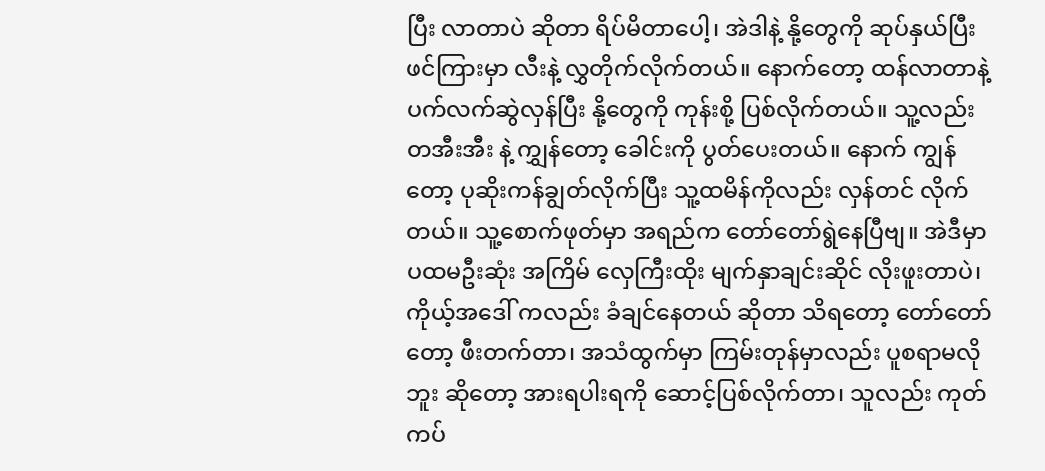ပြီး လာတာပဲ ဆိုတာ ရိပ်မိတာပေါ့၊ အဲဒါနဲ့ နို့တွေကို ဆုပ်နှယ်ပြီး ဖင်ကြားမှာ လီးနဲ့ လွှတိုက်လိုက်တယ်။ နောက်တော့ ထန်လာတာနဲ့ ပက်လက်ဆွဲလှန်ပြီး နို့တွေကို ကုန်းစို့ ပြစ်လိုက်တယ်။ သူ့လည်း တအီးအီး နဲ့ ကျွှန်တော့ ခေါင်းကို ပွတ်ပေးတယ်။ နောက် ကျွန်တော့ ပုဆိုးကန်ချွတ်လိုက်ပြီး သူ့ထမိန်ကိုလည်း လှန်တင် လိုက်တယ်။ သူ့စောက်ဖုတ်မှာ အရည်က တော်တော်ရွဲနေပြီဗျ။ အဲဒီမှာ ပထမဦးဆုံး အကြိမ် လှေကြီးထိုး မျက်နှာချင်းဆိုင် လိုးဖူးတာပဲ၊ ကိုယ့်အဒေါ် ကလည်း ခံချင်နေတယ် ဆိုတာ သိရတော့ တော်တော်တော့ ဖီးတက်တာ၊ အသံထွက်မှာ ကြမ်းတုန်မှာလည်း ပူစရာမလိုဘူး ဆိုတော့ အားရပါးရကို ဆောင့်ပြစ်လိုက်တာ၊ သူလည်း ကုတ်ကပ်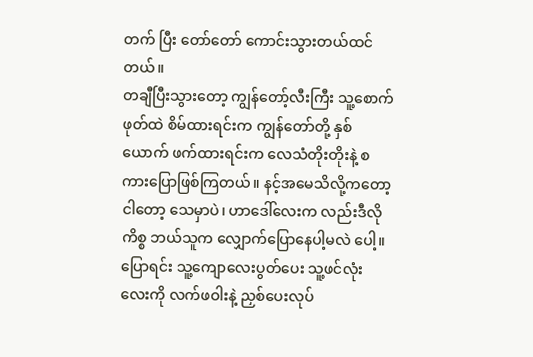တက် ပြီး တော်တော် ကောင်းသွားတယ်ထင်တယ်။
တချီပြီးသွားတော့ ကျွန်တော့်လီးကြီး သူ့စောက်ဖုတ်ထဲ စိမ်ထားရင်းက ကျွန်တော်တို့ နှစ်ယောက် ဖက်ထားရင်းက လေသံတိုးတိုးနဲ့ စကားပြောဖြစ်ကြတယ်။ နင့်အမေသိလို့ကတော့ ငါတော့ သေမှာပဲ၊ ဟာဒေါ်လေးက လည်းဒီလို ကိစ္စ ဘယ်သူက လျှောက်ပြောနေပါ့မလဲ ပေါ့။ ပြောရင်း သူ့ကျောလေးပွတ်ပေး သူ့ဖင်လုံးလေးကို လက်ဖဝါးနဲ့ ညှစ်ပေးလုပ်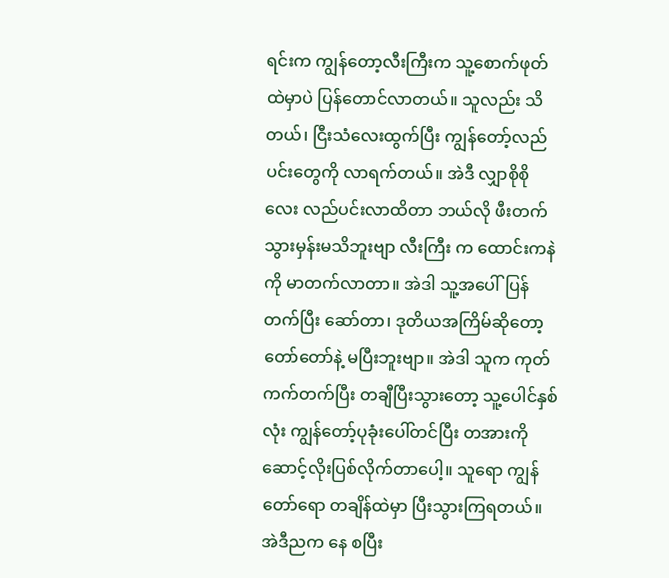ရင်းက ကျွန်တော့လီးကြီးက သူ့စောက်ဖုတ်ထဲမှာပဲ ပြန်တောင်လာတယ်။ သူလည်း သိတယ်၊ ငြီးသံလေးထွက်ပြီး ကျွန်တော့်လည်ပင်းတွေကို လာရက်တယ်။ အဲဒီ လျှာစိုစိုလေး လည်ပင်းလာထိတာ ဘယ်လို ဖီးတက်သွားမှန်းမသိဘူးဗျာ လီးကြီး က ထောင်းကနဲကို မာတက်လာတာ။ အဲဒါ သူ့အပေါ်ပြန်တက်ပြီး ဆော်တာ၊ ဒုတိယအကြိမ်ဆိုတော့ တော်တော်နဲ့ မပြီးဘူးဗျာ။ အဲဒါ သူက ကုတ်ကက်တက်ပြီး တချီပြီးသွားတော့ သူ့ပေါင်နှစ်လုံး ကျွန်တော့်ပုခုံးပေါ်တင်ပြီး တအားကို ဆောင့်လိုးပြစ်လိုက်တာပေါ့။ သူရော ကျွန်တော်ရော တချိန်ထဲမှာ ပြီးသွားကြရတယ်။
အဲဒီညက နေ စပြီး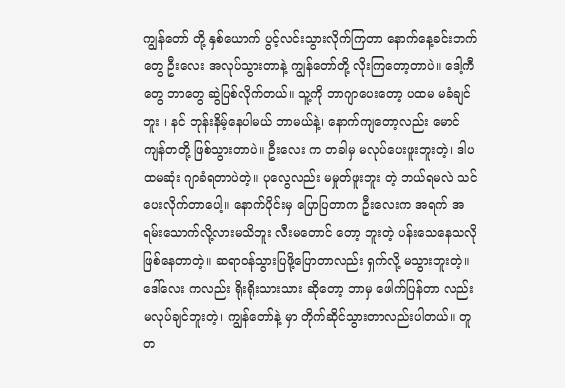ကျွန်တော် တို့ နှစ်ယောက် ပွင့်လင်းသွားလိုက်ကြတာ နောက်နေ့ခင်းဘက်တွေ ဦးလေး အလုပ်သွားတာနဲ့ ကျွန်တော်တို့ လိုးကြတော့တာပဲ။ ဒေါ့ကီ တွေ ဘာတွေ ဆွဲပြစ်လိုက်တယ်။ သူ့ကို ဘာဂျာပေးတော့ ပထမ မခံချင်ဘူး ၊ နင် ဘုန်းနိမ့်နေပါမယ် ဘာမယ်နဲ့၊ နောက်ကျတော့လည်း မောင်ကျန်တတို့ ဖြစ်သွားတာပဲ။ ဦးလေး က တခါမှ မလုပ်ပေးဖူးဘူးတဲ့၊ ဒါပထမဆုံး ဂျာခံရတာပဲတဲ့။ ပုလွေလည်း မမှုတ်ဖူးဘူး တဲ့ ဘယ်ရမလဲ သင်ပေးလိုက်တာပေါ့။ နောက်ပိုင်းမှ ပြောပြတာက ဦးလေးက အရက် အရမ်းသောက်လို့လားမသိဘူး လီးမတောင် တော့ ဘူးတဲ့ ပန်းသေနေသလို ဖြစ်နေတာတဲ့။ ဆရာဝန်သွားပြဖို့ပြောတာလည်း ရှက်လို့ မသွားဘူးတဲ့။ ဒေါ်လေး ကလည်း ရိုးရိုးသားသား ဆိုတော့ ဘာမှ ဖေါက်ပြန်တာ လည်းမလုပ်ချင်ဘူးတဲ့၊ ကျွန်တော်နဲ့ မှာ တိုက်ဆိုင်သွားတာလည်းပါတယ်။ တူတ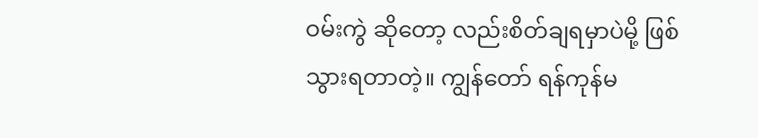ဝမ်းကွဲ ဆိုတော့ လည်းစိတ်ချရမှာပဲမို့ ဖြစ်သွားရတာတဲ့။ ကျွန်တော် ရန်ကုန်မ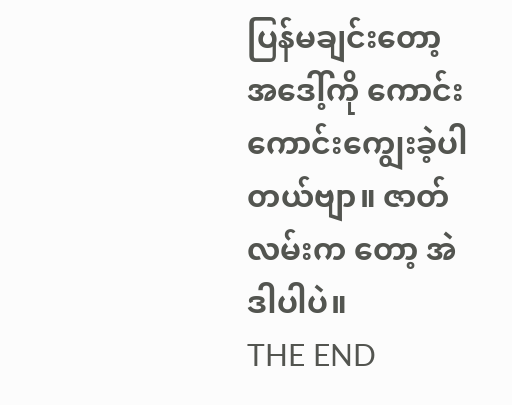ပြန်မချင်းတော့ အဒေါ့်ကို ကောင်းကောင်းကျွေးခဲ့ပါတယ်ဗျာ။ ဇာတ်လမ်းက တော့ အဲဒါပါပဲ။
THE END